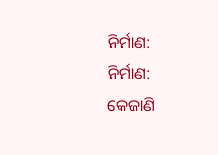ନିର୍ମାଣ:
ନିର୍ମାଣ:
କେଜାଣି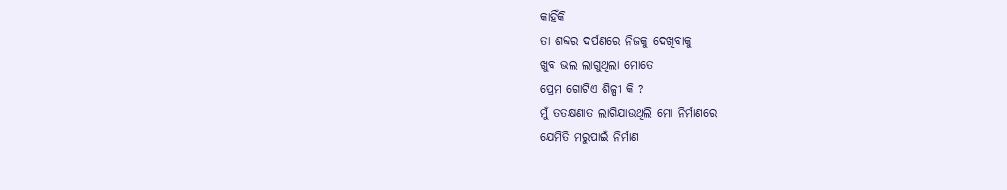କାହିଁକି
ତା ଶବ୍ଦର ଦର୍ପଣରେ ନିଜକୁ ଦେଖିବାକୁ
ଖୁବ ଭଲ ଲାଗୁଥିଲା ମୋତେ
ପ୍ରେମ ଗୋଟିଏ ଶିଳ୍ପୀ କି ?
ମୁଁ ତତକ୍ଷଣାତ ଲାଗିଯାଉଥିଲି ମୋ ନିର୍ମାଣରେ
ଯେମିତି ମରୁପାଇଁ ନିର୍ମାଣ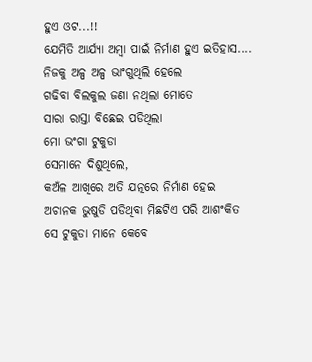ହୁଏ ଓଟ...!!
ଯେମିତି ଆର୍ଯ୍ୟା ଅମ୍ଵା ପାଇଁ ନିର୍ମାଣ ହୁଏ ଇତିହାସ....
ନିଜକୁ ଅଳ୍ପ ଅଳ୍ପ ଭାଂଗୁଥିଲି ହେଲେ
ଗଢିବା ବିଲକୁଲ ଜଣା ନଥିଲା ମୋତେ
ସାରା ରାସ୍ତା ବିଛେଇ ପଡିଥିଲା
ମୋ ଭଂଗା ଟୁକୁଡା
ସେମାନେ ଦିଶୁଥିଲେ,
କଅଁଳ ଆଖିରେ ଅତି ଯତ୍ନରେ ନିର୍ମାଣ ହେଇ
ଅଚାନକ ଭୁଷୁଡି ପଡିଥିବା ମିଛଟିଏ ପରି ଆଶଂକିତ
ସେ ଟୁକୁଡା ମାନେ କେବେ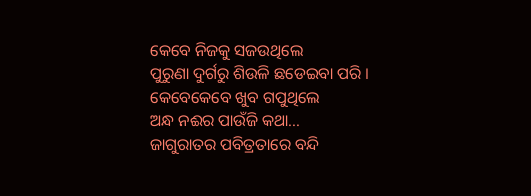କେବେ ନିଜକୁ ସଜଉଥିଲେ
ପୁରୁଣା ଦୁର୍ଗରୁ ଶିଉଳି ଛଡେଇବା ପରି ।
କେବେକେବେ ଖୁବ ଗପୁଥିଲେ
ଅନ୍ଧ ନଈର ପାଉଁଜି କଥା...
ଜାଗୁରାତର ପବିତ୍ରତାରେ ବନ୍ଦି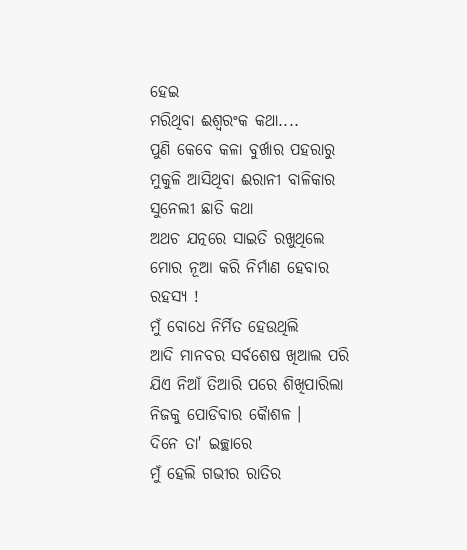ହେଇ
ମରିଥିବା ଈଶ୍ୱରଂକ କଥା....
ପୁଣି କେବେ କଳା ବୁର୍ଖାର ପହରାରୁ
ମୁକୁଳି ଆସିଥିବା ଈରାନୀ ବାଳିକାର ସୁନେଲୀ ଛାତି କଥା
ଅଥଚ ଯତ୍ନରେ ସାଇତି ରଖୁଥିଲେ
ମୋର ନୂଆ କରି ନିର୍ମାଣ ହେବାର ରହସ୍ୟ !
ମୁଁ ବୋଧେ ନିର୍ମିତ ହେଉଥିଲି
ଆଦି ମାନବର ସର୍ବଶେଷ ଖିଆଲ ପରି
ଯିଏ ନିଆଁ ତିଆରି ପରେ ଶିଖିପାରିଲା
ନିଜକୁ ପୋଡିବାର କୈାଶଳ ।
ଦିନେ ତା' ଇଚ୍ଛାରେ
ମୁଁ ହେଲି ଗଭୀର ରାତିର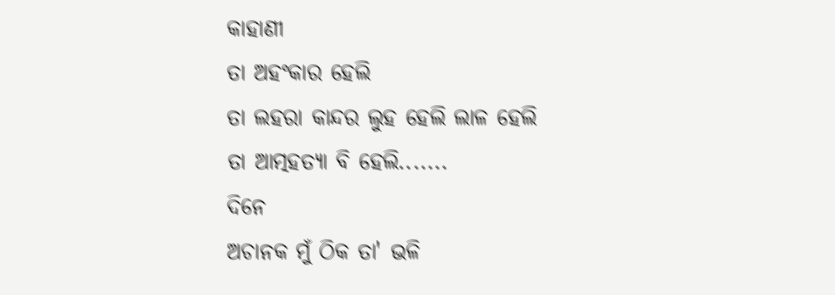କାହାଣୀ
ତା ଅହଂକାର ହେଲି
ତା ଲହରା କାନ୍ଦର ଲୁହ ହେଲି ଲାଳ ହେଲି
ତା ଆତ୍ମହତ୍ୟା ବି ହେଲି.......
ଦିନେ
ଅଚାନକ ମୁଁ ଠିକ ତା' ଭଳି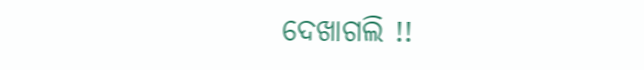ଦେଖାଗଲି !!